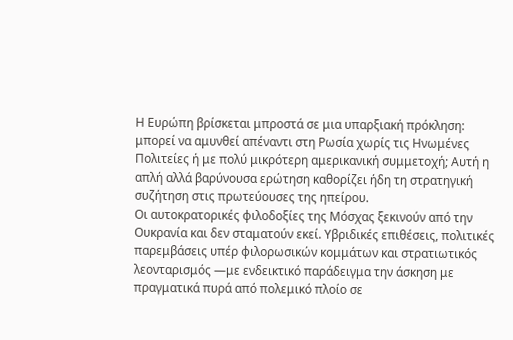Η Ευρώπη βρίσκεται μπροστά σε μια υπαρξιακή πρόκληση: μπορεί να αμυνθεί απέναντι στη Ρωσία χωρίς τις Ηνωμένες Πολιτείες ή με πολύ μικρότερη αμερικανική συμμετοχή; Αυτή η απλή αλλά βαρύνουσα ερώτηση καθορίζει ήδη τη στρατηγική συζήτηση στις πρωτεύουσες της ηπείρου.
Οι αυτοκρατορικές φιλοδοξίες της Μόσχας ξεκινούν από την Ουκρανία και δεν σταματούν εκεί. Υβριδικές επιθέσεις, πολιτικές παρεμβάσεις υπέρ φιλορωσικών κομμάτων και στρατιωτικός λεονταρισμός —με ενδεικτικό παράδειγμα την άσκηση με πραγματικά πυρά από πολεμικό πλοίο σε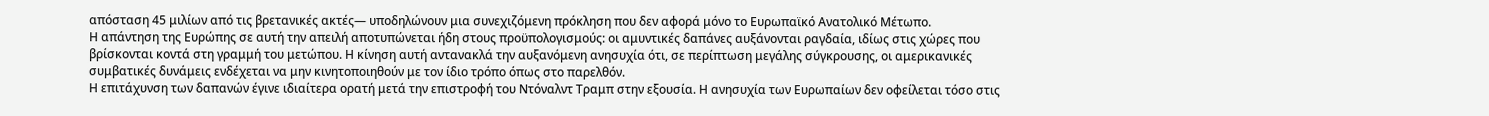απόσταση 45 μιλίων από τις βρετανικές ακτές— υποδηλώνουν μια συνεχιζόμενη πρόκληση που δεν αφορά μόνο το Ευρωπαϊκό Ανατολικό Μέτωπο.
Η απάντηση της Ευρώπης σε αυτή την απειλή αποτυπώνεται ήδη στους προϋπολογισμούς: οι αμυντικές δαπάνες αυξάνονται ραγδαία, ιδίως στις χώρες που βρίσκονται κοντά στη γραμμή του μετώπου. Η κίνηση αυτή αντανακλά την αυξανόμενη ανησυχία ότι, σε περίπτωση μεγάλης σύγκρουσης, οι αμερικανικές συμβατικές δυνάμεις ενδέχεται να μην κινητοποιηθούν με τον ίδιο τρόπο όπως στο παρελθόν.
Η επιτάχυνση των δαπανών έγινε ιδιαίτερα ορατή μετά την επιστροφή του Ντόναλντ Τραμπ στην εξουσία. Η ανησυχία των Ευρωπαίων δεν οφείλεται τόσο στις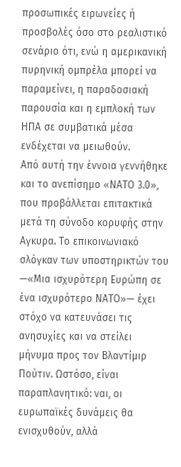προσωπικές ειρωνείες ή προσβολές όσο στο ρεαλιστικό σενάριο ότι, ενώ η αμερικανική πυρηνική ομπρέλα μπορεί να παραμείνει, η παραδοσιακή παρουσία και η εμπλοκή των ΗΠΑ σε συμβατικά μέσα ενδέχεται να μειωθούν.
Από αυτή την έννοια γεννήθηκε και το ανεπίσημο «ΝΑΤΟ 3.0», που προβάλλεται επιτακτικά μετά τη σύνοδο κορυφής στην Αγκυρα. Το επικοινωνιακό σλόγκαν των υποστηρικτών του —«Μια ισχυρότερη Ευρώπη σε ένα ισχυρότερο ΝΑΤΟ»— έχει στόχο να κατευνάσει τις ανησυχίες και να στείλει μήνυμα προς τον Βλαντίμιρ Πούτιν. Ωστόσο, είναι παραπλανητικό: ναι, οι ευρωπαϊκές δυνάμεις θα ενισχυθούν, αλλά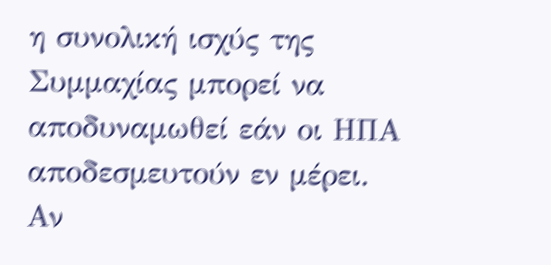η συνολική ισχύς της Συμμαχίας μπορεί να αποδυναμωθεί εάν οι ΗΠΑ αποδεσμευτούν εν μέρει.
Αν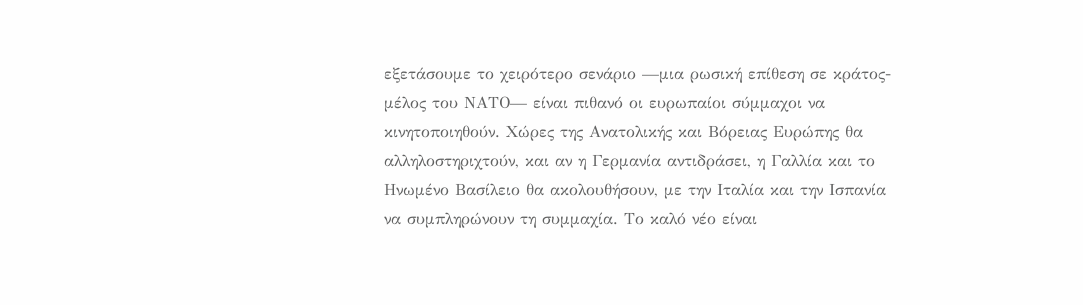εξετάσουμε το χειρότερο σενάριο —μια ρωσική επίθεση σε κράτος-μέλος του ΝΑΤΟ— είναι πιθανό οι ευρωπαίοι σύμμαχοι να κινητοποιηθούν. Χώρες της Ανατολικής και Βόρειας Ευρώπης θα αλληλοστηριχτούν, και αν η Γερμανία αντιδράσει, η Γαλλία και το Ηνωμένο Βασίλειο θα ακολουθήσουν, με την Ιταλία και την Ισπανία να συμπληρώνουν τη συμμαχία. Το καλό νέο είναι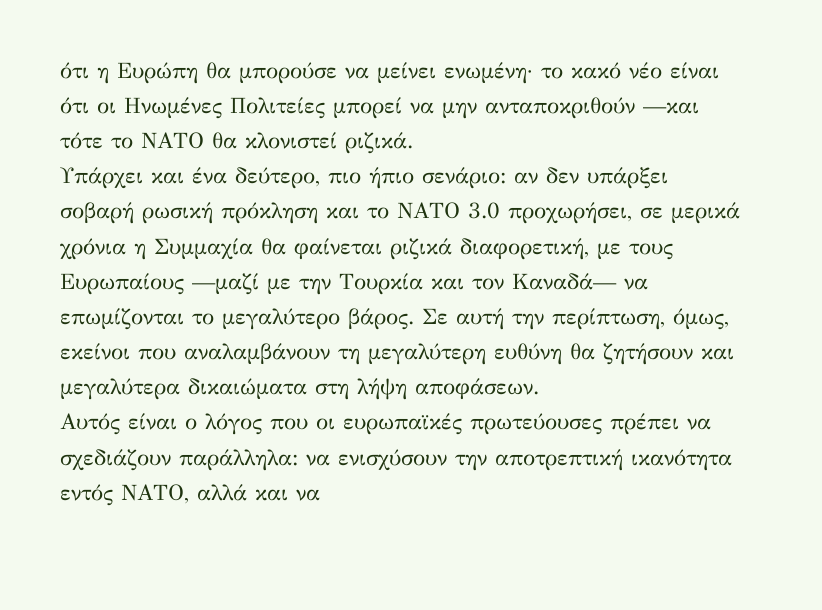ότι η Ευρώπη θα μπορούσε να μείνει ενωμένη· το κακό νέο είναι ότι οι Ηνωμένες Πολιτείες μπορεί να μην ανταποκριθούν —και τότε το ΝΑΤΟ θα κλονιστεί ριζικά.
Υπάρχει και ένα δεύτερο, πιο ήπιο σενάριο: αν δεν υπάρξει σοβαρή ρωσική πρόκληση και το ΝΑΤΟ 3.0 προχωρήσει, σε μερικά χρόνια η Συμμαχία θα φαίνεται ριζικά διαφορετική, με τους Ευρωπαίους —μαζί με την Τουρκία και τον Καναδά— να επωμίζονται το μεγαλύτερο βάρος. Σε αυτή την περίπτωση, όμως, εκείνοι που αναλαμβάνουν τη μεγαλύτερη ευθύνη θα ζητήσουν και μεγαλύτερα δικαιώματα στη λήψη αποφάσεων.
Αυτός είναι ο λόγος που οι ευρωπαϊκές πρωτεύουσες πρέπει να σχεδιάζουν παράλληλα: να ενισχύσουν την αποτρεπτική ικανότητα εντός ΝΑΤΟ, αλλά και να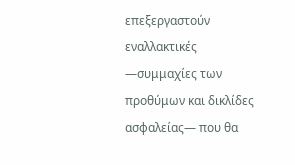επεξεργαστούν εναλλακτικές —συμμαχίες των προθύμων και δικλίδες ασφαλείας— που θα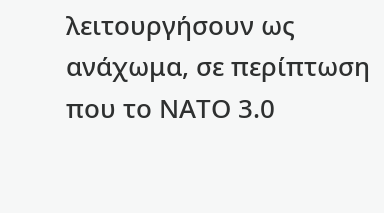λειτουργήσουν ως ανάχωμα, σε περίπτωση που το ΝΑΤΟ 3.0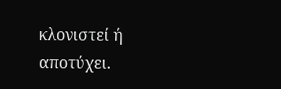κλονιστεί ή αποτύχει.